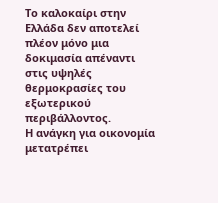Το καλοκαίρι στην Ελλάδα δεν αποτελεί πλέον μόνο μια δοκιμασία απέναντι στις υψηλές θερμοκρασίες του εξωτερικού περιβάλλοντος.
Η ανάγκη για οικονομία μετατρέπει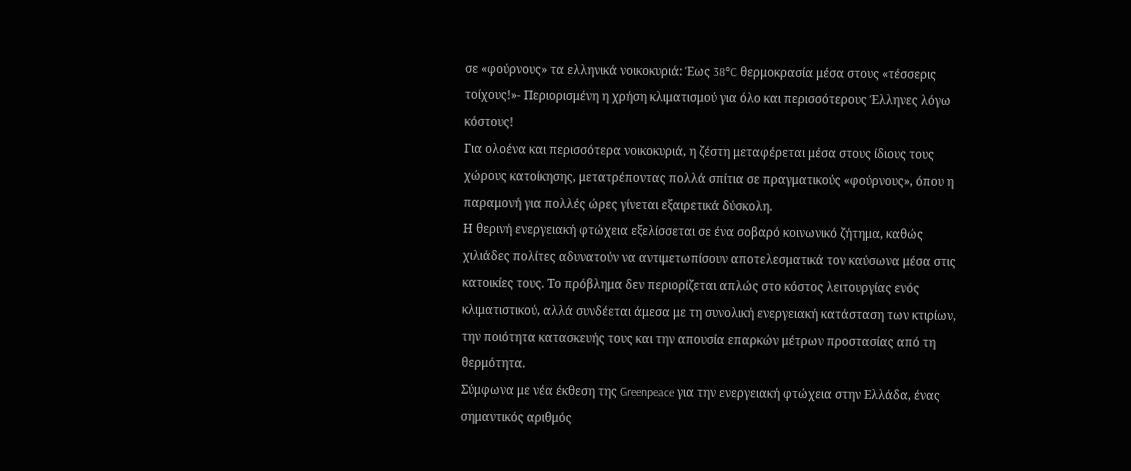σε «φούρνους» τα ελληνικά νοικοκυριά: Έως 38°C θερμοκρασία μέσα στους «τέσσερις τοίχους!»- Περιορισμένη η χρήση κλιματισμού για όλο και περισσότερους Έλληνες λόγω κόστους!
Για ολοένα και περισσότερα νοικοκυριά, η ζέστη μεταφέρεται μέσα στους ίδιους τους χώρους κατοίκησης, μετατρέποντας πολλά σπίτια σε πραγματικούς «φούρνους», όπου η παραμονή για πολλές ώρες γίνεται εξαιρετικά δύσκολη.
Η θερινή ενεργειακή φτώχεια εξελίσσεται σε ένα σοβαρό κοινωνικό ζήτημα, καθώς χιλιάδες πολίτες αδυνατούν να αντιμετωπίσουν αποτελεσματικά τον καύσωνα μέσα στις κατοικίες τους. Το πρόβλημα δεν περιορίζεται απλώς στο κόστος λειτουργίας ενός κλιματιστικού, αλλά συνδέεται άμεσα με τη συνολική ενεργειακή κατάσταση των κτιρίων, την ποιότητα κατασκευής τους και την απουσία επαρκών μέτρων προστασίας από τη θερμότητα.
Σύμφωνα με νέα έκθεση της Greenpeace για την ενεργειακή φτώχεια στην Ελλάδα, ένας σημαντικός αριθμός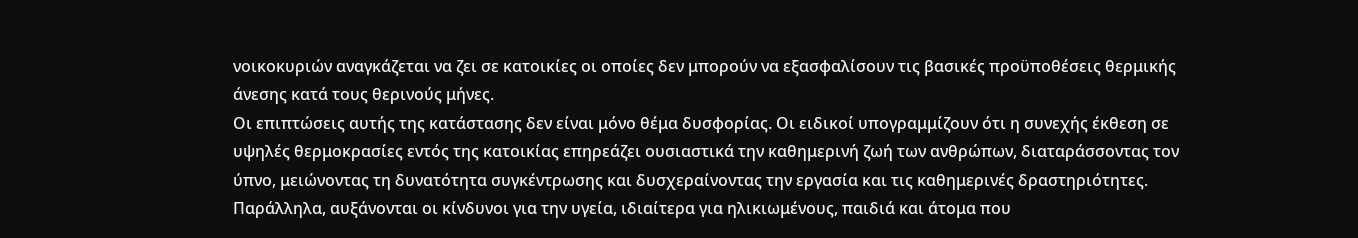νοικοκυριών αναγκάζεται να ζει σε κατοικίες οι οποίες δεν μπορούν να εξασφαλίσουν τις βασικές προϋποθέσεις θερμικής άνεσης κατά τους θερινούς μήνες.
Οι επιπτώσεις αυτής της κατάστασης δεν είναι μόνο θέμα δυσφορίας. Οι ειδικοί υπογραμμίζουν ότι η συνεχής έκθεση σε υψηλές θερμοκρασίες εντός της κατοικίας επηρεάζει ουσιαστικά την καθημερινή ζωή των ανθρώπων, διαταράσσοντας τον ύπνο, μειώνοντας τη δυνατότητα συγκέντρωσης και δυσχεραίνοντας την εργασία και τις καθημερινές δραστηριότητες. Παράλληλα, αυξάνονται οι κίνδυνοι για την υγεία, ιδιαίτερα για ηλικιωμένους, παιδιά και άτομα που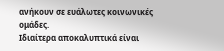ανήκουν σε ευάλωτες κοινωνικές ομάδες.
Ιδιαίτερα αποκαλυπτικά είναι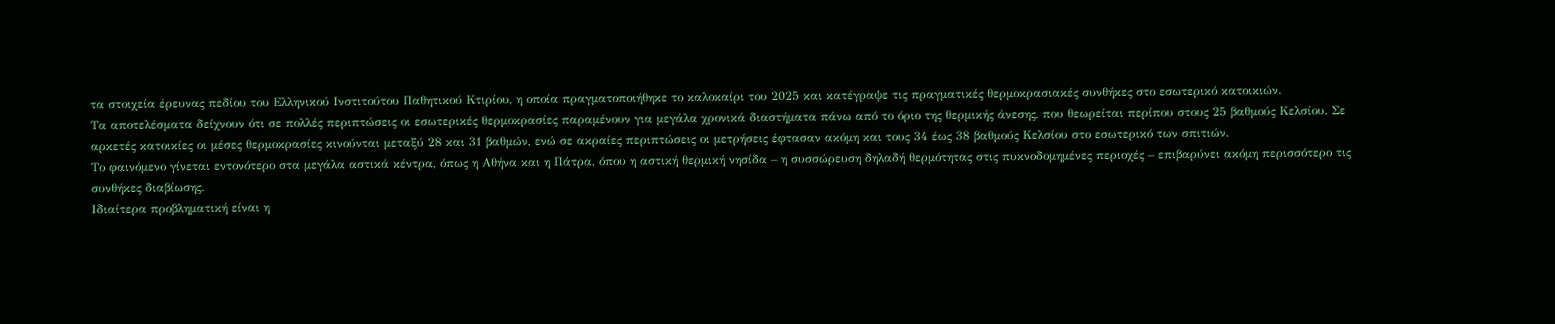τα στοιχεία έρευνας πεδίου του Ελληνικού Ινστιτούτου Παθητικού Κτιρίου, η οποία πραγματοποιήθηκε το καλοκαίρι του 2025 και κατέγραψε τις πραγματικές θερμοκρασιακές συνθήκες στο εσωτερικό κατοικιών.
Τα αποτελέσματα δείχνουν ότι σε πολλές περιπτώσεις οι εσωτερικές θερμοκρασίες παραμένουν για μεγάλα χρονικά διαστήματα πάνω από το όριο της θερμικής άνεσης, που θεωρείται περίπου στους 25 βαθμούς Κελσίου. Σε αρκετές κατοικίες οι μέσες θερμοκρασίες κινούνται μεταξύ 28 και 31 βαθμών, ενώ σε ακραίες περιπτώσεις οι μετρήσεις έφτασαν ακόμη και τους 34 έως 38 βαθμούς Κελσίου στο εσωτερικό των σπιτιών.
Το φαινόμενο γίνεται εντονότερο στα μεγάλα αστικά κέντρα, όπως η Αθήνα και η Πάτρα, όπου η αστική θερμική νησίδα – η συσσώρευση δηλαδή θερμότητας στις πυκνοδομημένες περιοχές – επιβαρύνει ακόμη περισσότερο τις συνθήκες διαβίωσης.
Ιδιαίτερα προβληματική είναι η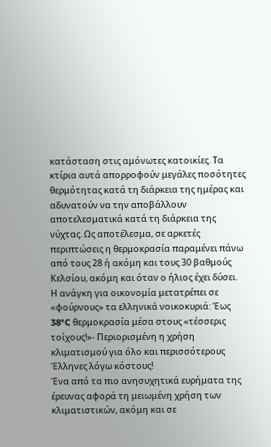κατάσταση στις αμόνωτες κατοικίες. Τα κτίρια αυτά απορροφούν μεγάλες ποσότητες θερμότητας κατά τη διάρκεια της ημέρας και αδυνατούν να την αποβάλλουν αποτελεσματικά κατά τη διάρκεια της νύχτας. Ως αποτέλεσμα, σε αρκετές περιπτώσεις η θερμοκρασία παραμένει πάνω από τους 28 ή ακόμη και τους 30 βαθμούς Κελσίου, ακόμη και όταν ο ήλιος έχει δύσει.
Η ανάγκη για οικονομία μετατρέπει σε «φούρνους» τα ελληνικά νοικοκυριά: Έως 38°C θερμοκρασία μέσα στους «τέσσερις τοίχους!»- Περιορισμένη η χρήση κλιματισμού για όλο και περισσότερους Έλληνες λόγω κόστους!
Ένα από τα πιο ανησυχητικά ευρήματα της έρευνας αφορά τη μειωμένη χρήση των κλιματιστικών, ακόμη και σε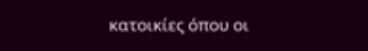κατοικίες όπου οι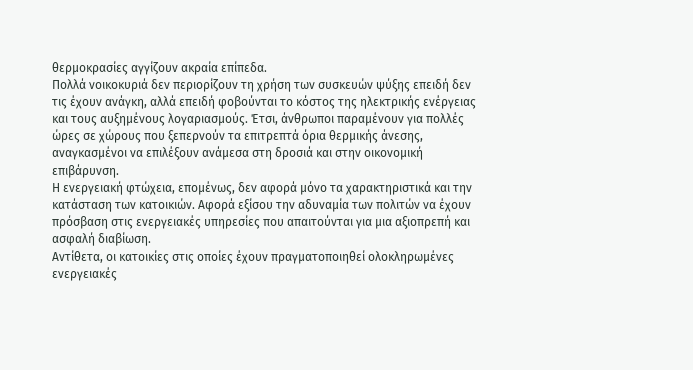θερμοκρασίες αγγίζουν ακραία επίπεδα.
Πολλά νοικοκυριά δεν περιορίζουν τη χρήση των συσκευών ψύξης επειδή δεν τις έχουν ανάγκη, αλλά επειδή φοβούνται το κόστος της ηλεκτρικής ενέργειας και τους αυξημένους λογαριασμούς. Έτσι, άνθρωποι παραμένουν για πολλές ώρες σε χώρους που ξεπερνούν τα επιτρεπτά όρια θερμικής άνεσης, αναγκασμένοι να επιλέξουν ανάμεσα στη δροσιά και στην οικονομική επιβάρυνση.
Η ενεργειακή φτώχεια, επομένως, δεν αφορά μόνο τα χαρακτηριστικά και την κατάσταση των κατοικιών. Αφορά εξίσου την αδυναμία των πολιτών να έχουν πρόσβαση στις ενεργειακές υπηρεσίες που απαιτούνται για μια αξιοπρεπή και ασφαλή διαβίωση.
Αντίθετα, οι κατοικίες στις οποίες έχουν πραγματοποιηθεί ολοκληρωμένες ενεργειακές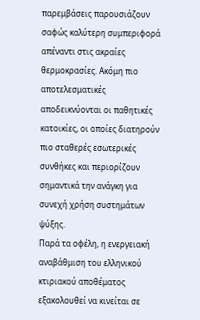παρεμβάσεις παρουσιάζουν σαφώς καλύτερη συμπεριφορά απέναντι στις ακραίες θερμοκρασίες. Ακόμη πιο αποτελεσματικές αποδεικνύονται οι παθητικές κατοικίες, οι οποίες διατηρούν πιο σταθερές εσωτερικές συνθήκες και περιορίζουν σημαντικά την ανάγκη για συνεχή χρήση συστημάτων ψύξης.
Παρά τα οφέλη, η ενεργειακή αναβάθμιση του ελληνικού κτιριακού αποθέματος εξακολουθεί να κινείται σε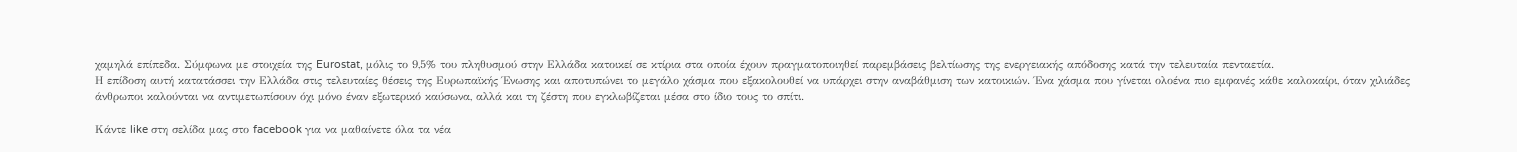χαμηλά επίπεδα. Σύμφωνα με στοιχεία της Eurostat, μόλις το 9,5% του πληθυσμού στην Ελλάδα κατοικεί σε κτίρια στα οποία έχουν πραγματοποιηθεί παρεμβάσεις βελτίωσης της ενεργειακής απόδοσης κατά την τελευταία πενταετία.
Η επίδοση αυτή κατατάσσει την Ελλάδα στις τελευταίες θέσεις της Ευρωπαϊκής Ένωσης και αποτυπώνει το μεγάλο χάσμα που εξακολουθεί να υπάρχει στην αναβάθμιση των κατοικιών. Ένα χάσμα που γίνεται ολοένα πιο εμφανές κάθε καλοκαίρι, όταν χιλιάδες άνθρωποι καλούνται να αντιμετωπίσουν όχι μόνο έναν εξωτερικό καύσωνα, αλλά και τη ζέστη που εγκλωβίζεται μέσα στο ίδιο τους το σπίτι.

Κάντε like στη σελίδα μας στο facebook για να μαθαίνετε όλα τα νέα